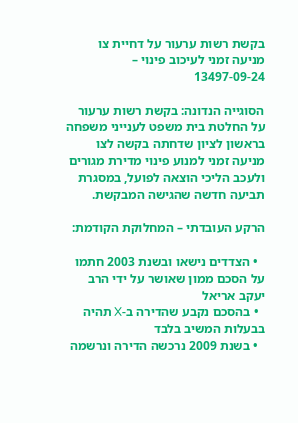בקשת רשות ערעור על דחיית צו מניעה זמני לעיכוב פינוי – 13497-09-24

הסוגייה הנדונה: בקשת רשות ערעור על החלטת בית משפט לענייני משפחה בראשון לציון שדחתה בקשה לצו מניעה זמני למנוע פינוי מדירת מגורים ולעכב הליכי הוצאה לפועל, במסגרת תביעה חדשה שהגישה המבקשת.

הרקע העובדתי – המחלוקת הקודמת:

  • הצדדים נישאו ובשנת 2003 חתמו על הסכם ממון שאושר על ידי הרב יעקב אריאל
  • בהסכם נקבע שהדירה ב-X תהיה בבעלות המשיב בלבד
  • בשנת 2009 נרכשה הדירה ונרשמה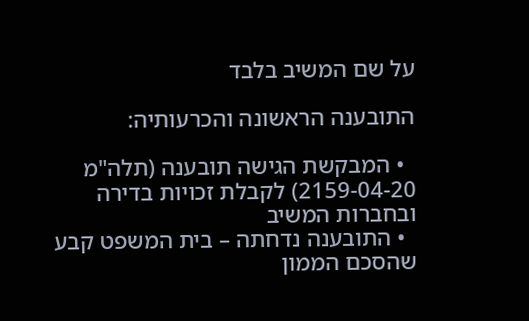על שם המשיב בלבד

התובענה הראשונה והכרעותיה:

  • המבקשת הגישה תובענה (תלה"מ 2159-04-20) לקבלת זכויות בדירה ובחברות המשיב
  • התובענה נדחתה – בית המשפט קבע שהסכם הממון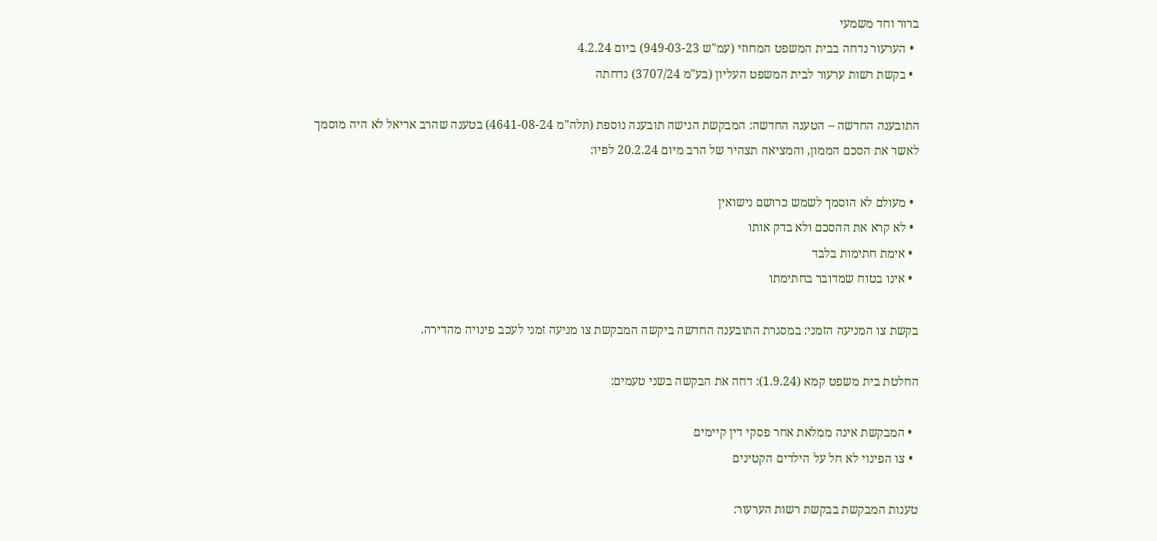ברור וחד משמעי
  • הערעור נדחה בבית המשפט המחוזי (עמ"ש 949-03-23) ביום 4.2.24
  • בקשת רשות ערעור לבית המשפט העליון (בע"מ 3707/24) נדחתה

התובענה החדשה – הטענה החדשה: המבקשת הגישה תובענה נוספת (תלה"מ 4641-08-24) בטענה שהרב אריאל לא היה מוסמך לאשר את הסכם הממון, והמציאה תצהיר של הרב מיום 20.2.24 לפיו:

  • מעולם לא הוסמך לשמש כרושם נישואין
  • לא קרא את ההסכם ולא בדק אותו
  • אימת חתימות בלבד
  • אינו בטוח שמדובר בחתימתו

בקשת צו המניעה הזמני: במסגרת התובענה החדשה ביקשה המבקשת צו מניעה זמני לעכב פינויה מהדירה.

החלטת בית משפט קמא (1.9.24): דחה את הבקשה בשני טעמים:

  • המבקשת אינה ממלאת אחר פסקי דין קיימים
  • צו הפינוי לא חל על הילדים הקטינים

טענות המבקשת בבקשת רשות הערעור: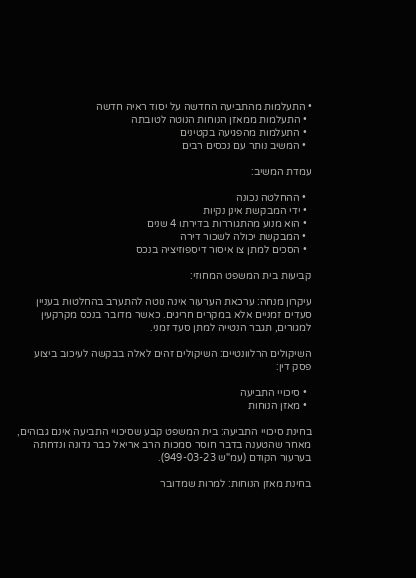• התעלמות מהתביעה החדשה על יסוד ראיה חדשה
  • התעלמות ממאזן הנוחות הנוטה לטובתה
  • התעלמות מהפגיעה בקטינים
  • המשיב נותר עם נכסים רבים

עמדת המשיב:

  • ההחלטה נכונה
  • ידי המבקשת אינן נקיות
  • הוא מנוע מהתגוררות בדירתו 4 שנים
  • המבקשת יכולה לשכור דירה
  • הסכים למתן צו איסור דיספוזיציה בנכס

קביעות בית המשפט המחוזי:

עיקרון מנחה: ערכאת הערעור אינה נוטה להתערב בהחלטות בעניין סעדים זמניים אלא במקרים חריגים. כאשר מדובר בנכס מקרקעין למגורים, תגבר הנטייה למתן סעד זמני.

השיקולים הרלוונטיים: השיקולים זהים לאלה בבקשה לעיכוב ביצוע פסק דין:

  • סיכויי התביעה
  • מאזן הנוחות

בחינת סיכויי התביעה: בית המשפט קבע שסיכויי התביעה אינם גבוהים, מאחר שהטענה בדבר חוסר סמכות הרב אריאל כבר נדונה ונדחתה בערעור הקודם (עמ"ש 949-03-23).

בחינת מאזן הנוחות: למרות שמדובר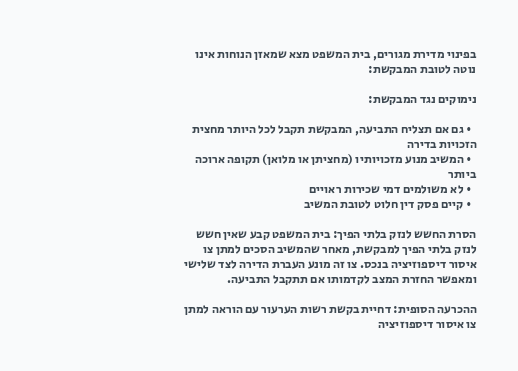בפינוי מדירת מגורים, בית המשפט מצא שמאזן הנוחות אינו נוטה לטובת המבקשת:

נימוקים נגד המבקשת:

  • גם אם תצליח התביעה, המבקשת תקבל לכל היותר מחצית הזכויות בדירה
  • המשיב מנוע מזכויותיו (מחציתן או מלואן) תקופה ארוכה ביותר
  • לא משולמים דמי שכירות ראויים
  • קיים פסק דין חלוט לטובת המשיב

הסרת החשש לנזק בלתי הפיך: בית המשפט קבע שאין חשש לנזק בלתי הפיך למבקשת, מאחר שהמשיב הסכים למתן צו איסור דיספוזיציה בנכס. צו זה מונע העברת הדירה לצד שלישי ומאפשר החזרת המצב לקדמותו אם תתקבל התביעה.

ההכרעה הסופית: דחיית בקשת רשות הערעור עם הוראה למתן צו איסור דיספוזיציה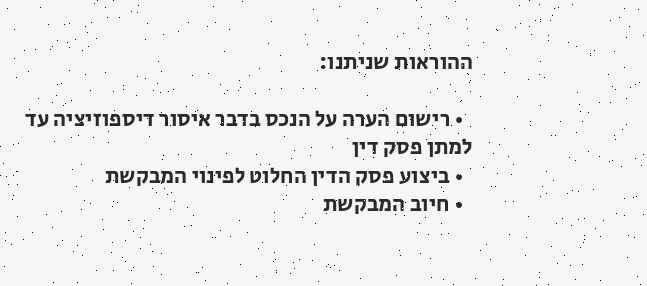ההוראות שניתנו:

  • רישום הערה על הנכס בדבר איסור דיספוזיציה עד למתן פסק דין
  • ביצוע פסק הדין החלוט לפינוי המבקשת
  • חיוב המבקשת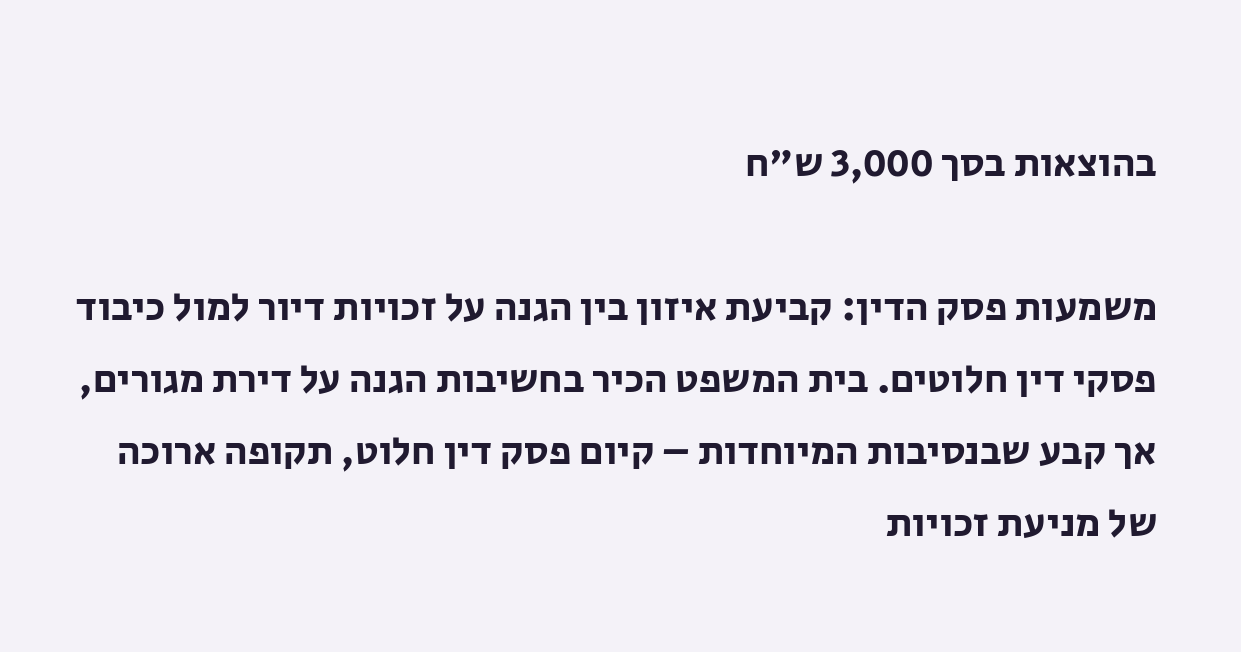בהוצאות בסך 3,000 ש"ח

משמעות פסק הדין: קביעת איזון בין הגנה על זכויות דיור למול כיבוד פסקי דין חלוטים. בית המשפט הכיר בחשיבות הגנה על דירת מגורים, אך קבע שבנסיבות המיוחדות – קיום פסק דין חלוט, תקופה ארוכה של מניעת זכויות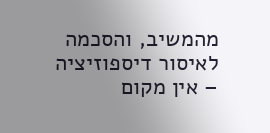מהמשיב, והסכמה לאיסור דיספוזיציה – אין מקום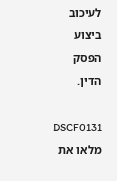לעיכוב ביצוע הפסק הדין.

DSCF0131
מלאו את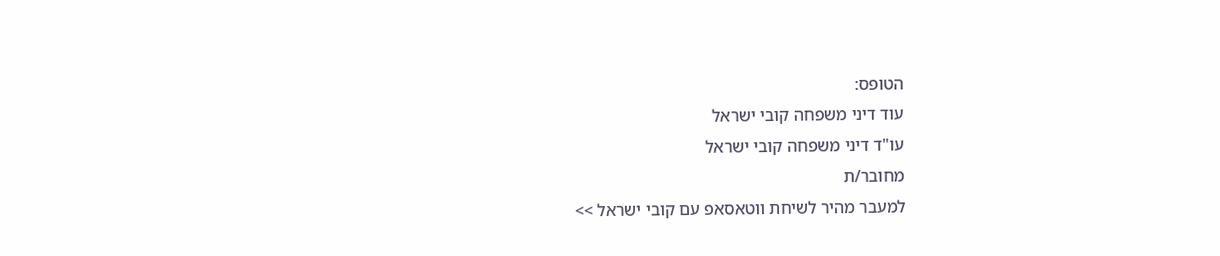הטופס:
עוד דיני משפחה קובי ישראל
עו"ד דיני משפחה קובי ישראל
מחובר/ת
למעבר מהיר לשיחת ווטאסאפ עם קובי ישראל >>